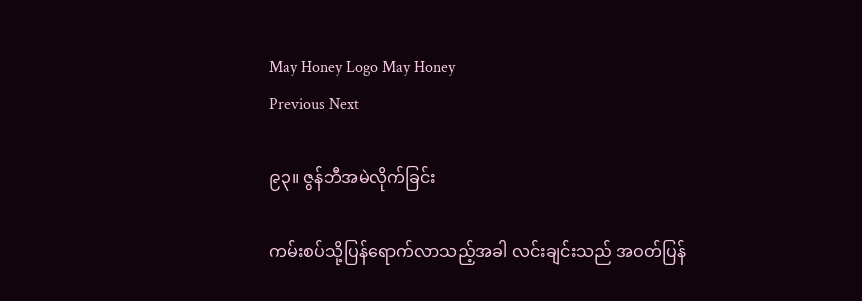May Honey Logo May Honey
Previous Next

၉၃။ ဇွန်ဘီအမဲလိုက်ခြင်း

ကမ်းစပ်သို့ပြန်ရောက်လာသည့်အခါ လင်းချင်းသည် အဝတ်ပြန်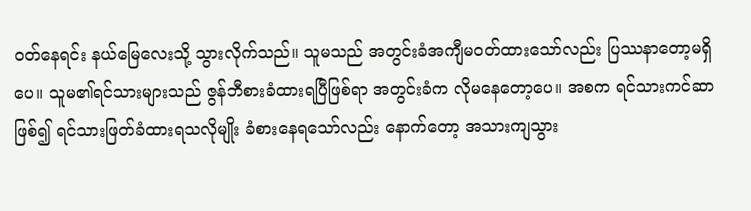ဝတ်နေရင်း နယ်မြေလေးသို့ သွားလိုက်သည်။ သူမသည် အတွင်းခံအကျီမဝတ်ထားသော်လည်း ပြဿနာတော့မရှိပေ။ သူမ၏ရင်သားများသည် ဇွန်ဘီစားခံထားရပြီဖြစ်ရာ အတွင်းခံက လိုမနေတော့ပေ။ အစက ရင်သားကင်ဆာဖြစ်၍ ရင်သားဖြတ်ခံထားရသလိုမျိုး ခံစားနေရသော်လည်း နောက်တော့ အသားကျသွား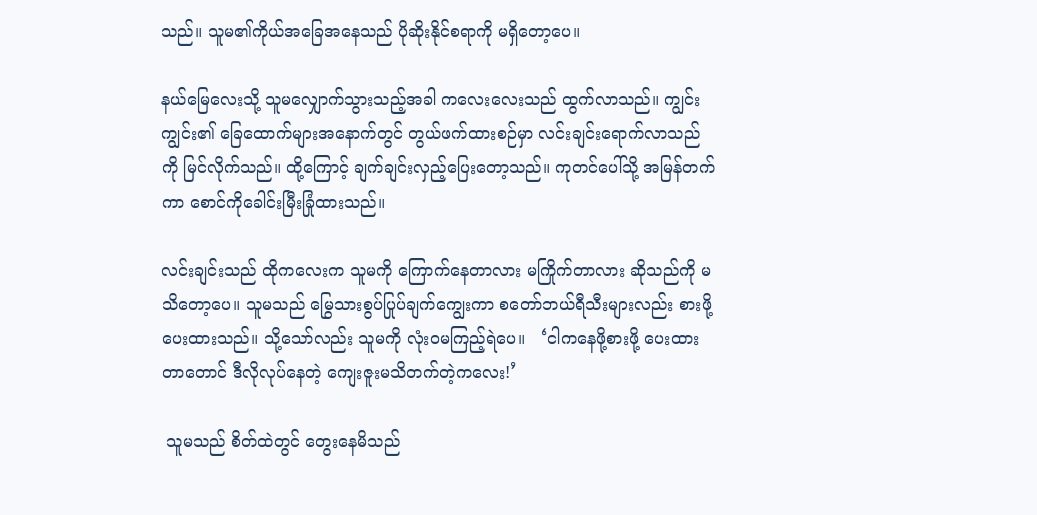သည်။ သူမ၏ကိုယ်အခြေအနေသည် ပိုဆိုးနိုင်စရာကို မရှိတော့ပေ။

နယ်မြေလေးသို့ သူမလျှောက်သွားသည့်အခါ ကလေးလေးသည် ထွက်လာသည်။ ကျွင်းကျွင်း၏ ခြေထောက်များအနောက်တွင် တွယ်ဖက်ထားစဉ်မှာ လင်းချင်းရောက်လာသည်ကို မြင်လိုက်သည်။ ထို့ကြောင့် ချက်ချင်းလှည့်ပြေးတော့သည်။ ကုတင်ပေါ်သို့ အမြန်တက်ကာ စောင်ကိုခေါင်းမြီးခြုံထားသည်။

လင်းချင်းသည် ထိုကလေးက သူမကို ကြောက်နေတာလား မကြိုက်တာလား ဆိုသည်ကို မသိတော့ပေ။ သူမသည် မြွေသားစွပ်ပြုပ်ချက်ကျွေးကာ စတော်ဘယ်ရီသီးများလည်း စားဖို့ပေးထားသည်။ သို့သော်လည်း သူမကို လုံးဝမကြည့်ရဲပေ။   ‘ငါကနေဖို့စားဖို့ ပေးထားတာတောင် ဒီလိုလုပ်နေတဲ့ ကျေးဇူးမသိတက်တဲ့ကလေး!’

 သူမသည် စိတ်ထဲတွင် တွေးနေမိသည်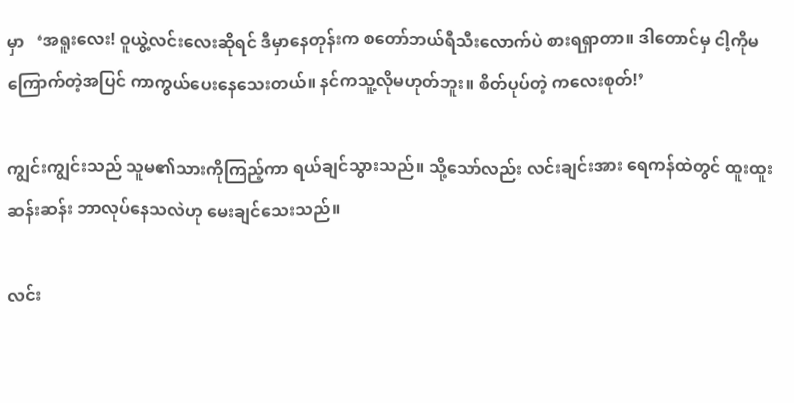မှာ   ‘အရူးလေး! ဝူယွဲ့လင်းလေးဆိုရင် ဒီမှာနေတုန်းက စတော်ဘယ်ရီသီးလောက်ပဲ စားရရှာတာ။ ဒါတောင်မှ ငါ့ကိုမကြောက်တဲ့အပြင် ကာကွယ်ပေးနေသေးတယ်။ နင်ကသူ့လိုမဟုတ်ဘူး။ စိတ်ပုပ်တဲ့ ကလေးစုတ်!’

ကျွင်းကျွင်းသည် သူမ၏သားကိုကြည့်ကာ ရယ်ချင်သွားသည်။ သို့သော်လည်း လင်းချင်းအား ရေကန်ထဲတွင် ထူးထူးဆန်းဆန်း ဘာလုပ်နေသလဲဟု မေးချင်သေးသည်။

လင်း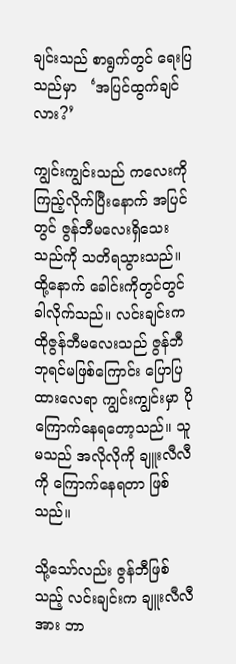ချင်းသည် စာရွက်တွင် ရေးပြသည်မှာ   ‘အပြင်ထွက်ချင်လား?’

ကျွင်းကျွင်းသည် ကလေးကိုကြည့်လိုက်ပြီးနောက် အပြင်တွင် ဇွန်ဘီမလေးရှိသေးသည်ကို သတိရသွားသည်။ ထို့နောက် ခေါင်းကိုတွင်တွင်ခါလိုက်သည်။ လင်းချင်းက ထိုဇွန်ဘီမလေးသည် ဇွန်ဘီဘုရင်မဖြစ်ကြောင်း ပြောပြထားလေရာ ကျွင်းကျွင်းမှာ ပိုကြောက်နေရတော့သည်။ သူမသည် အလိုလိုကို ချူးလီလီကို ကြောက်နေရတာ ဖြစ်သည်။

သို့သော်လည်း ဇွန်ဘီဖြစ်သည့် လင်းချင်းက ချူးလီလီအား ဘာ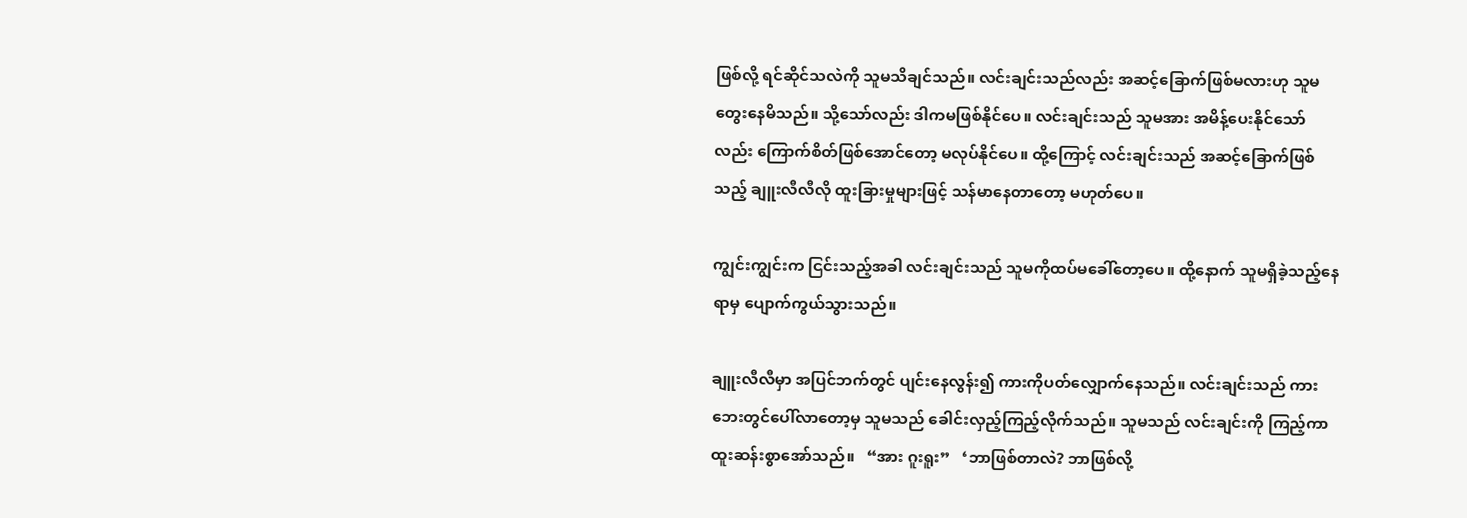ဖြစ်လို့ ရင်ဆိုင်သလဲကို သူမသိချင်သည်။ လင်းချင်းသည်လည်း အဆင့်ခြောက်ဖြစ်မလားဟု သူမတွေးနေမိသည်။ သို့သော်လည်း ဒါကမဖြစ်နိုင်ပေ။ လင်းချင်းသည် သူမအား အမိန့်ပေးနိုင်သော်လည်း ကြောက်စိတ်ဖြစ်အောင်တော့ မလုပ်နိုင်ပေ။ ထို့ကြောင့် လင်းချင်းသည် အဆင့်ခြောက်ဖြစ်သည့် ချူးလီလီလို ထူးခြားမှုများဖြင့် သန်မာနေတာတော့ မဟုတ်ပေ။

ကျွင်းကျွင်းက ငြင်းသည့်အခါ လင်းချင်းသည် သူမကိုထပ်မခေါ်တော့ပေ။ ထို့နောက် သူမရှိခဲ့သည့်နေရာမှ ပျောက်ကွယ်သွားသည်။

ချူးလီလီမှာ အပြင်ဘက်တွင် ပျင်းနေလွန်း၍ ကားကိုပတ်လျှောက်နေသည်။ လင်းချင်းသည် ကားဘေးတွင်ပေါ်လာတော့မှ သူမသည် ခေါင်းလှည့်ကြည့်လိုက်သည်။ သူမသည် လင်းချင်းကို ကြည့်ကာ ထူးဆန်းစွာအော်သည်။   “အား ဂူးရူး”   ‘ဘာဖြစ်တာလဲ? ဘာဖြစ်လို့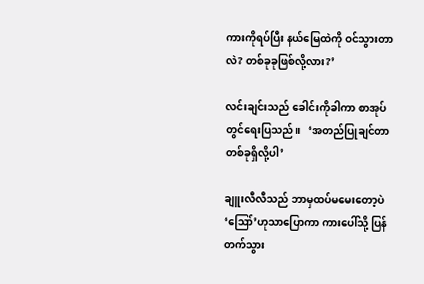ကားကိုရပ်ပြီး နယ်မြေထဲကို ဝင်သွားတာလဲ? တစ်ခုခုဖြစ်လို့လား?’

လင်းချင်းသည် ခေါင်းကိုခါကာ စာအုပ်တွင်ရေးပြသည်။   ‘အတည်ပြုချင်တာ တစ်ခုရှိလို့ပါ’

ချူးလီလီသည် ဘာမှထပ်မမေးတော့ပဲ ‘ဪ’ဟုသာပြောကာ ကားပေါ်သို့ ပြန်တက်သွား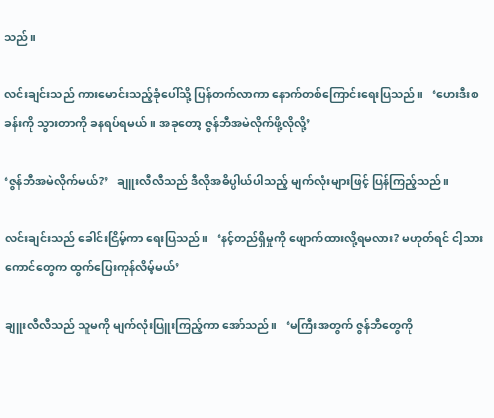သည်။

လင်းချင်းသည် ကားမောင်းသည့်ခုံပေါ်သို့ ပြန်တက်လာကာ နောက်တစ်ကြောင်းရေးပြသည်။   ‘ဟေးဒီးစခန်းကို သွားတာကို ခနရပ်ရမယ်။ အခုတော့ ဇွန်ဘီအမဲလိုက်ဖို့လိုလို့’

‘ဇွန်ဘီအမဲလိုက်မယ်?’   ချူးလီလီသည် ဒီလိုအဓိပ္ပါယ်ပါသည့် မျက်လုံးများဖြင့် ပြန်ကြည့်သည်။

လင်းချင်းသည် ခေါင်းငြိမ့်ကာ ရေးပြသည်။   ‘နင့်တည်ရှိမှုကို ဖျောက်ထားလို့ရမလား? မဟုတ်ရင် ငါ့သားကောင်တွေက ထွက်ပြေးကုန်လိမ့်မယ်’

ချူးလီလီသည် သူမကို မျက်လုံးပြူးကြည့်ကာ အော်သည်။   ‘မကြီးအတွက် ဇွန်ဘီတွေကို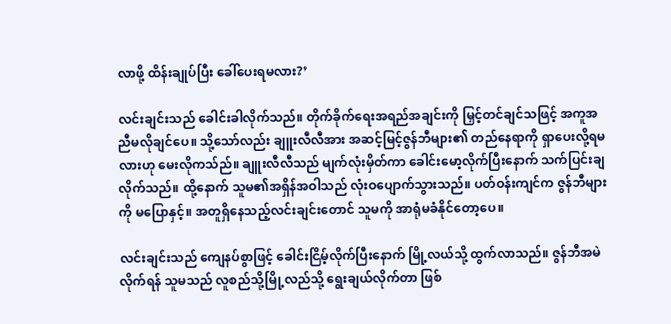လာဖို့ ထိန်းချုပ်ပြီး ခေါ်ပေးရမလား?’

လင်းချင်းသည် ခေါင်းခါလိုက်သည်။ တိုက်ခိုက်ရေးအရည်အချင်းကို မြှင့်တင်ချင်သဖြင့် အကူအညီမလိုချင်ပေ။ သို့သော်လည်း ချူးလီလီအား အဆင့်မြင့်ဇွန်ဘီများ၏ တည်နေရာကို ရှာပေးလို့ရမလားဟု မေးလိုကသ်ည်။ ချူးလီလီသည် မျက်လုံးမှိတ်ကာ ခေါင်းမော့လိုက်ပြီးနောက် သက်ပြင်းချလိုက်သည်။ ထို့နောက် သူမ၏အရှိန်အဝါသည် လုံးဝပျောက်သွားသည်။ ပတ်ဝန်းကျင်က ဇွန်ဘီများကို မပြောနှင့်။ အတူရှိနေသည့်လင်းချင်းတောင် သူမကို အာရုံမခံနိုင်တော့ပေ။

လင်းချင်းသည် ကျေနပ်စွာဖြင့် ခေါင်းငြိမ့်လိုက်ပြီးနောက် မြို့လယ်သို့ ထွက်လာသည်။ ဇွန်ဘီအမဲလိုက်ရန် သူမသည် လူစည်သို့မြို့လည်သို့ ရွေးချယ်လိုက်တာ ဖြစ်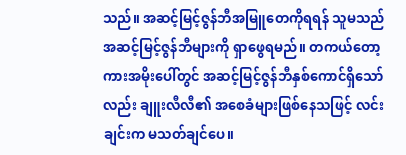သည်။ အဆင့်မြင့်ဇွန်ဘီအမြူတေကိုရရန် သူမသည် အဆင့်မြင့်ဇွန်ဘီများကို ရှာဖွေရမည်။ တကယ်တော့ ကားအမိုးပေါ်တွင် အဆင့်မြင့်ဇွန်ဘီနှစ်ကောင်ရှိသော်လည်း ချူးလီလီ၏ အစေခံများဖြစ်နေသဖြင့် လင်းချင်းက မသတ်ချင်ပေ။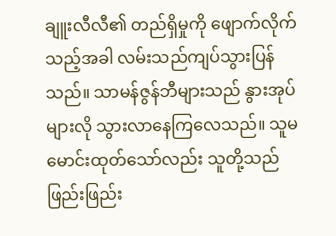ချူးလီလီ၏ တည်ရှိမှုကို ဖျောက်လိုက်သည့်အခါ လမ်းသည်ကျပ်သွားပြန်သည်။ သာမန်ဇွန်ဘီများသည် နွားအုပ်များလို သွားလာနေကြလေသည်။ သူမမောင်းထုတ်သော်လည်း သူတို့သည် ဖြည်းဖြည်း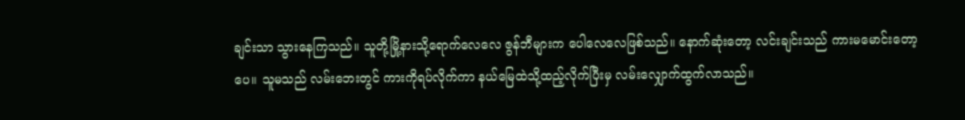ချင်းသာ သွားနေကြသည်။ သူတို့မြို့နားသို့ရောက်လေလေ ဇွန်ဘီများက ပေါလေလေဖြစ်သည်။ နောက်ဆုံးတော့ လင်းချင်းသည် ကားမမောင်းတော့ပေ။ သူမသည် လမ်းဘေးတွင် ကားကိုရပ်လိုက်ကာ နယ်မြေထဲသို့ထည့်လိုက်ပြီးမှ လမ်းလျှောက်ထွက်လာသည်။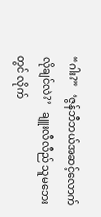“ဂါး?”   ‘ဇွန်ဘီဘယ်အဆင့်လောက် လိုချင်လဲ?’   ချူးလီလီည် သူမဘေးတွင် လိုက်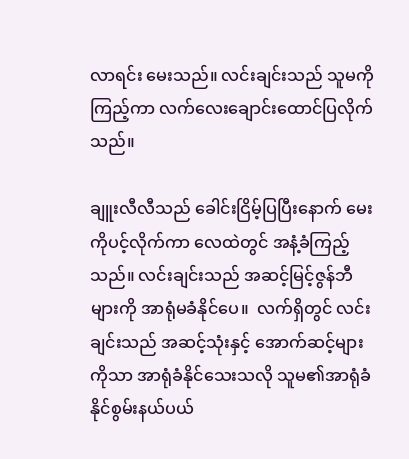လာရင်း မေးသည်။ လင်းချင်းသည် သူမကိုကြည့်ကာ လက်လေးချောင်းထောင်ပြလိုက်သည်။

ချူးလီလီသည် ခေါင်းငြိမ့်ပြပြီးနောက် မေးကိုပင့်လိုက်ကာ လေထဲတွင် အနံ့ခံကြည့်သည်။ လင်းချင်းသည် အဆင့်မြင့်ဇွန်ဘီများကို အာရုံမခံနိုင်ပေ။  လက်ရှိတွင် လင်းချင်းသည် အဆင့်သုံးနှင့် အောက်ဆင့်များကိုသာ အာရုံခံနိုင်သေးသလို သူမ၏အာရုံခံနိုင်စွမ်းနယ်ပယ်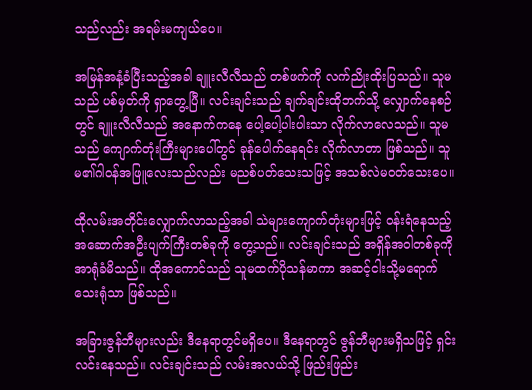သည်လည်း အရမ်းမကျယ်ပေ။

အမြန်အနံ့ခံပြီးသည့်အခါ ချူးလီလီသည် တစ်ဖက်ကို လက်ညိုးထိုးပြသည်။ သူမသည် ပစ်မှတ်ကို ရှာတွေ့ပြီ။ လင်းချင်းသည် ချက်ချင်းထိုဘက်သို့ လျှောက်နေစဉ်တွင် ချူးလီလီသည် အနောက်ကနေ ပေါ့ပေါ့ပါးပါးသာ လိုက်လာလေသည်။ သူမသည် ကျောက်တုံးကြီးများပေါ်တွင် ခုန်ပေါက်နေရင်း လိုက်လာတာ ဖြစ်သည်။ သူမ၏ဂါဝန်အဖြူလေးသည်လည်း မညစ်ပတ်သေးသဖြင့် အသစ်လဲမဝတ်သေးပေ။

ထိုလမ်းအတိုင်းလျှောက်လာသည့်အခါ သဲများကျောက်တုံးများဖြင့် ဝန်းရံနေသည့် အဆောက်အဦးပျက်ကြီးတစ်ခုကို တွေ့သည်။ လင်းချင်းသည် အရှိန်အဝါတစ်ခုကို အာရုံခံမိသည်။ ထိုအကောင်သည် သူမထက်ပိုသန်မာကာ အဆင့်ငါးသို့မရောက်သေးရုံသာ ဖြစ်သည်။

အခြားဇွန်ဘီများလည်း ဒီနေရာတွင်မရှိပေ။ ဒီနေရာတွင် ဇွန်ဘီများမရှိသဖြင့် ရှင်းလင်းနေသည်။ လင်းချင်းသည် လမ်းအလယ်သို့ ဖြည်းဖြည်း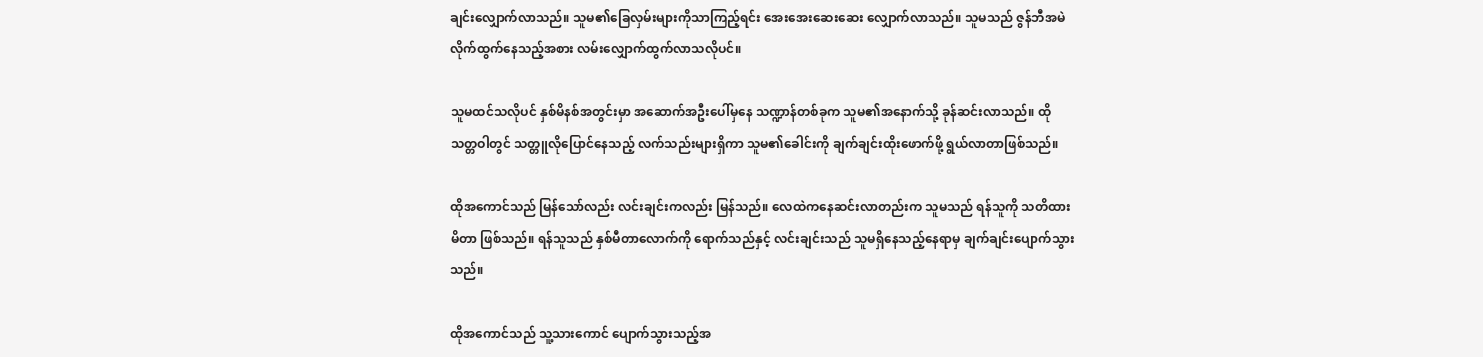ချင်းလျှောက်လာသည်။ သူမ၏ခြေလှမ်းများကိုသာကြည့်ရင်း အေးအေးဆေးဆေး လျှောက်လာသည်။ သူမသည် ဇွန်ဘီအမဲလိုက်ထွက်နေသည့်အစား လမ်းလျှောက်ထွက်လာသလိုပင်။

သူမထင်သလိုပင် နှစ်မိနစ်အတွင်းမှာ အဆောက်အဦးပေါ်မှနေ သဏ္ဍာန်တစ်ခုက သူမ၏အနောက်သို့ ခုန်ဆင်းလာသည်။ ထိုသတ္တဝါတွင် သတ္တူလိုပြောင်နေသည့် လက်သည်းများရှိကာ သူမ၏ခေါင်းကို ချက်ချင်းထိုးဖောက်ဖို့ ရွယ်လာတာဖြစ်သည်။

ထိုအကောင်သည် မြန်သော်လည်း လင်းချင်းကလည်း မြန်သည်။ လေထဲကနေဆင်းလာတည်းက သူမသည် ရန်သူကို သတိထားမိတာ ဖြစ်သည်။ ရန်သူသည် နှစ်မီတာလောက်ကို ရောက်သည်နှင့် လင်းချင်းသည် သူမရှိနေသည့်နေရာမှ ချက်ချင်းပျောက်သွားသည်။

ထိုအကောင်သည် သူ့သားကောင် ပျောက်သွားသည့်အ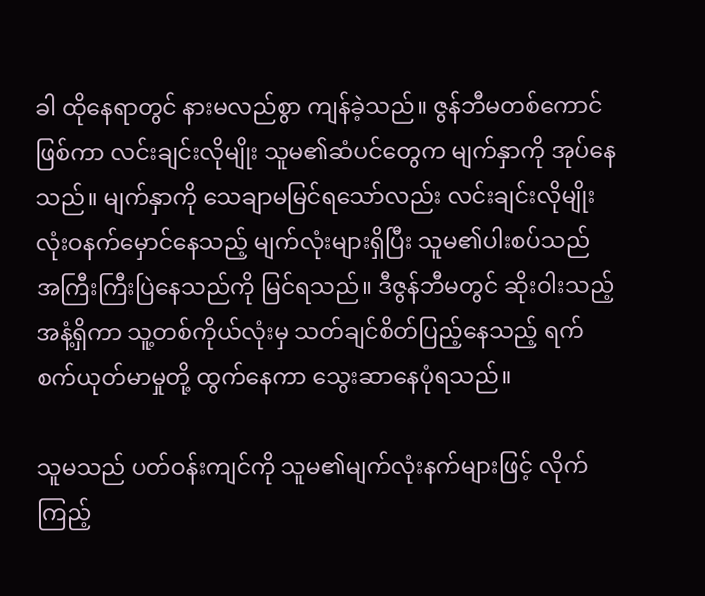ခါ ထိုနေရာတွင် နားမလည်စွာ ကျန်ခဲ့သည်။ ဇွန်ဘီမတစ်ကောင်ဖြစ်ကာ လင်းချင်းလိုမျိုး သူမ၏ဆံပင်တွေက မျက်နှာကို အုပ်နေသည်။ မျက်နှာကို သေချာမမြင်ရသော်လည်း လင်းချင်းလိုမျိုး လုံးဝနက်မှောင်နေသည့် မျက်လုံးများရှိပြီး သူမ၏ပါးစပ်သည် အကြီးကြီးပြဲနေသည်ကို မြင်ရသည်။ ဒီဇွန်ဘီမတွင် ဆိုးဝါးသည့်အနံ့ရှိကာ သူ့တစ်ကိုယ်လုံးမှ သတ်ချင်စိတ်ပြည့်နေသည့် ရက်စက်ယုတ်မာမှုတို့ ထွက်နေကာ သွေးဆာနေပုံရသည်။

သူမသည် ပတ်ဝန်းကျင်ကို သူမ၏မျက်လုံးနက်များဖြင့် လိုက်ကြည့်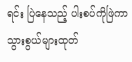ရင်း ပြဲနေသည့် ပါးစပ်ကိုဖြဲကာ သွားစွယ်များထုတ်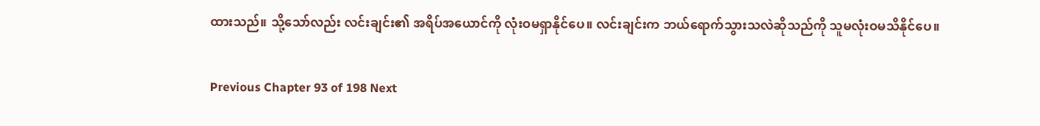ထားသည်။ သို့သော်လည်း လင်းချင်း၏ အရိပ်အယောင်ကို လုံးဝမရှာနိုင်ပေ။ လင်းချင်းက ဘယ်ရောက်သွားသလဲဆိုသည်ကို သူမလုံးဝမသိနိုင်ပေ။

Previous Chapter 93 of 198 Next